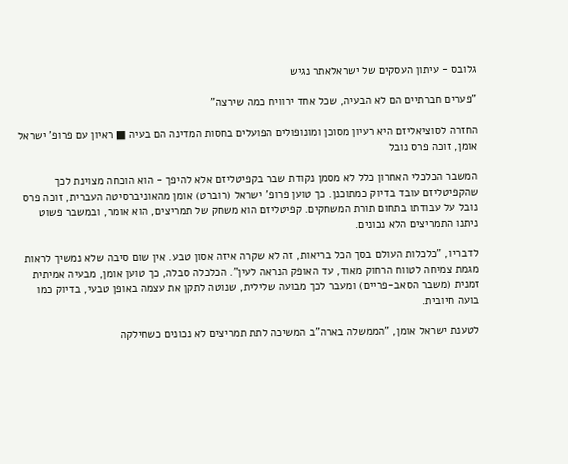גלובס - עיתון העסקים של ישראלאתר נגיש

"פערים חברתיים הם לא הבעיה, שכל אחד ירוויח כמה שירצה"

החזרה לסוציאליזם היא רעיון מסוכן ומונופולים הפועלים בחסות המדינה הם בעיה ■ ראיון עם פרופ' ישראל אומן, זוכה פרס נובל

המשבר הכלכלי האחרון כלל לא מסמן נקודת שבר בקפיטליזם אלא להיפך - הוא הוכחה מצוינת לכך שהקפיטליזם עובד בדיוק כמתוכנן. כך טוען פרופ' ישראל (רוברט) אומן מהאוניברסיטה העברית, זוכה פרס נובל על עבודתו בתחום תורת המשחקים. קפיטליזם הוא משחק של תמריצים, הוא אומר, ובמשבר פשוט ניתנו התמריצים הלא נכונים.

לדבריו, "כלכלות העולם בסך הכל בריאות, זה לא שקרה איזה אסון טבע. אין שום סיבה שלא נמשיך לראות מגמת צמיחה לטווח הרחוק מאוד, עד האופק הנראה לעין". הכלכלה סבלה, כך טוען אומן, מבעיה אמיתית זמנית (משבר הסאב-פריים) ומעבר לכך מבועה שלילית, שנוטה לתקן את עצמה באופן טבעי, בדיוק כמו בועה חיובית.

לטענת ישראל אומן, "הממשלה בארה"ב המשיכה לתת תמריצים לא נכונים כשחילקה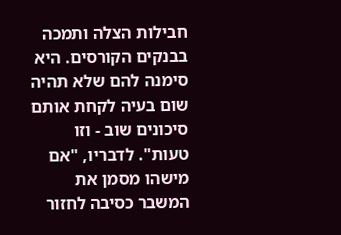חבילות הצלה ותמכה בבנקים הקורסים. היא סימנה להם שלא תהיה שום בעיה לקחת אותם סיכונים שוב - וזו טעות". לדבריו, "אם מישהו מסמן את המשבר כסיבה לחזור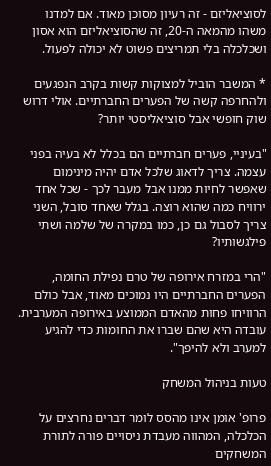לסוציאליזם - זה רעיון מסוכן מאוד. אם למדנו משהו מהמאה ה-20, זה שהסוציאליזם הוא אסון ושכלכלה בלי תמריצים פשוט לא יכולה לפעול.

* המשבר הוביל למצוקות קשות בקרב הנפגעים ולהחרפה קשה של הפערים החברתיים. אולי דרוש שוק חופשי אבל סוציאליסטי יותר?

"בעיניי, פערים חברתיים הם בכלל לא בעיה בפני עצמה. צריך לדאוג שלכל אדם יהיה מינימום שאפשר לחיות ממנו אבל מעבר לכך - שכל אחד ירוויח כמה שהוא רוצה. בגלל שאחד סובל, השני צריך לסבול גם כן, כמו במקרה של שלמה ושתי פילגשותיו?

"הרי במזרח אירופה של טרם נפילת החומה, הפערים החברתיים היו נמוכים מאוד, אבל כולם הרוויחו פחות מהאדם הממוצע באירופה המערבית. עובדה היא שהם שברו את החומות כדי להגיע למערב ולא להיפך".

טעות בניהול המשחק

פרופ' אומן אינו מהסס לומר דברים נחרצים על הכלכלה, המהווה מעבדת ניסויים פורה לתורת המשחקים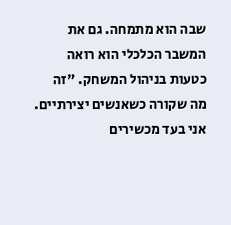שבה הוא מתמחה. גם את המשבר הכלכלי הוא רואה כטעות בניהול המשחק. "זה מה שקורה כשאנשים יצירתיים. אני בעד מכשירים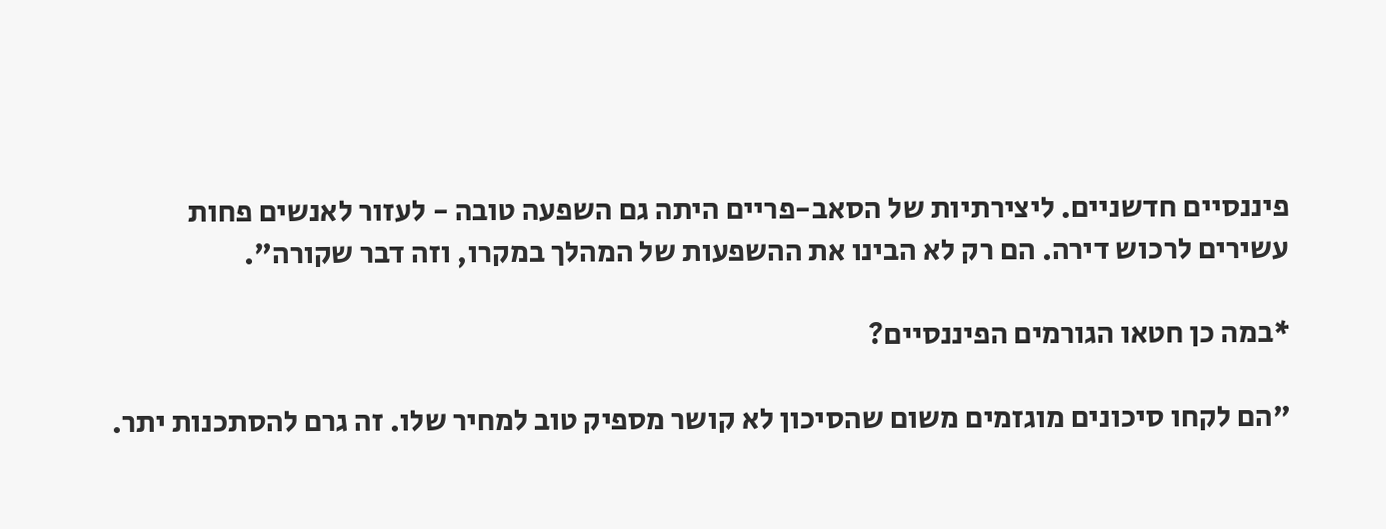פיננסיים חדשניים. ליצירתיות של הסאב-פריים היתה גם השפעה טובה - לעזור לאנשים פחות עשירים לרכוש דירה. הם רק לא הבינו את ההשפעות של המהלך במקרו, וזה דבר שקורה".

*במה כן חטאו הגורמים הפיננסיים?

"הם לקחו סיכונים מוגזמים משום שהסיכון לא קושר מספיק טוב למחיר שלו. זה גרם להסתכנות יתר.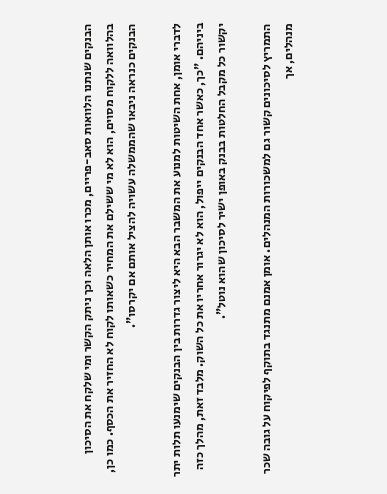הבנקים שנתנו הלוואות סאב-פריים, מכרו אותן הלאה וכך ניתק הקשר ומי שלקח את הסיכון בהלוואה ללקוח מסוים, הוא לא מי ששילם את המחיר כשאותו לקוח לא החזיר את הכסף. כמו כן, הבנקים כנראה ניבאו שהממשלה עשויה להציל אותם אם יקרסו".

לדברי אומן, אחת השיטות למנוע את המשבר הבא היא ליצור גדרות בין הבנקים שימנעו תלות יתר ביניהם. "כך, כאשר אחד הבנקים ייפול, הוא לא יגרור אחריו את כל השוק. מלבד זאת, מהלך כזה יקשור כל מקבל החלטות בבנק באופן ישיר לסיכון שהוא נוטל".

התמריץ לסיכונים קשור גם למשכורות המנהלים. אומן אמנם מתנגד בתוקף לפיקוח על גובה שכר מנהלים, אך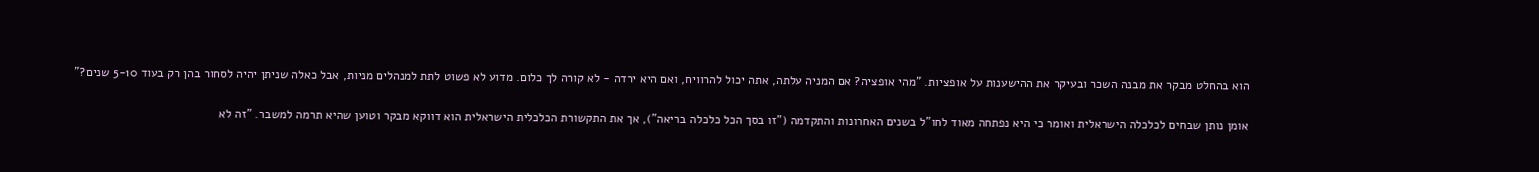הוא בהחלט מבקר את מבנה השכר ובעיקר את ההישענות על אופציות. "מהי אופציה? אם המניה עלתה, אתה יכול להרוויח, ואם היא ירדה - לא קורה לך כלום. מדוע לא פשוט לתת למנהלים מניות, אבל כאלה שניתן יהיה לסחור בהן רק בעוד 5-10 שנים?"

אומן נותן שבחים לכלכלה הישראלית ואומר כי היא נפתחה מאוד לחו"ל בשנים האחרונות והתקדמה ("זו בסך הכל כלכלה בריאה"), אך את התקשורת הכלכלית הישראלית הוא דווקא מבקר וטוען שהיא תרמה למשבר. "זה לא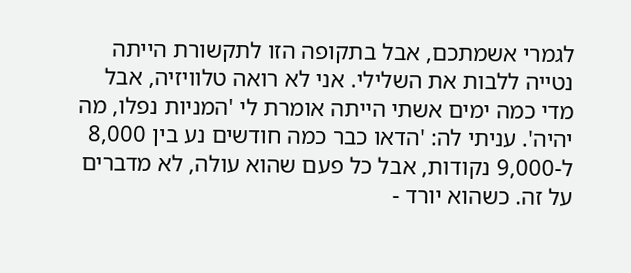לגמרי אשמתכם, אבל בתקופה הזו לתקשורת הייתה נטייה ללבות את השלילי. אני לא רואה טלוויזיה, אבל מדי כמה ימים אשתי הייתה אומרת לי 'המניות נפלו, מה יהיה'. עניתי לה: 'הדאו כבר כמה חודשים נע בין 8,000 ל-9,000 נקודות, אבל כל פעם שהוא עולה, לא מדברים על זה. כשהוא יורד -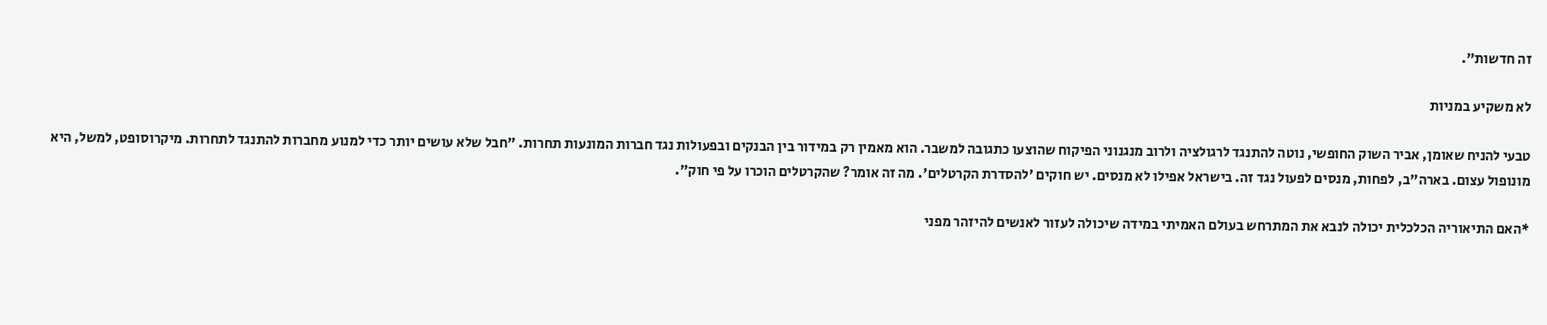זה חדשות".

לא משקיע במניות

טבעי להניח שאומן, אביר השוק החופשי, נוטה להתנגד לרגולציה ולרוב מנגנוני הפיקוח שהוצעו כתגובה למשבר. הוא מאמין רק במידור בין הבנקים ובפעולות נגד חברות המונעות תחרות. "חבל שלא עושים יותר כדי למנוע מחברות להתנגד לתחרות. מיקרוסופט, למשל, היא מונופול עצום. בארה"ב, לפחות, מנסים לפעול נגד זה. בישראל אפילו לא מנסים. יש חוקים 'להסדרת הקרטלים'. מה זה אומר? שהקרטלים הוכרו על פי חוק".

*האם התיאוריה הכלכלית יכולה לנבא את המתרחש בעולם האמיתי במידה שיכולה לעזור לאנשים להיזהר מפני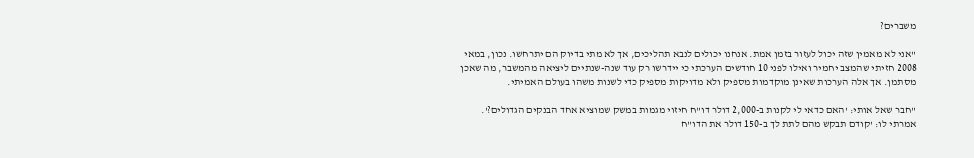משברים?

"אני לא מאמין שזה יכול לעזור בזמן אמת. אנחנו יכולים לנבא תהליכים, אך לא מתי בדיוק הם יתרחשו. נכון, במאי 2008 חזיתי שהמצב יחמיר ואילו לפני 10 חודשים הערכתי כי יידרשו רק עוד שנה-שנתיים ליציאה מהמשבר, מה שאכן מסתמן. אך אלה הערכות שאינן מוקדמות מספיק ולא מדויקות מספיק כדי לשנות משהו בעולם האמיתי.

"חבר שאל אותי: 'האם כדאי לי לקנות ב-2,000 דולר דו"ח חיזוי מגמות במשק שמוציא אחד הבנקים הגדולים?'. אמרתי לו: 'קודם תבקש מהם לתת לך ב-150 דולר את הדו"ח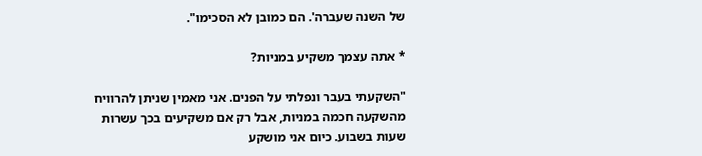של השנה שעברה'. הם כמובן לא הסכימו".

* אתה עצמך משקיע במניות?

"השקעתי בעבר ונפלתי על הפנים. אני מאמין שניתן להרוויח מהשקעה חכמה במניות, אבל רק אם משקיעים בכך עשרות שעות בשבוע. כיום אני מושקע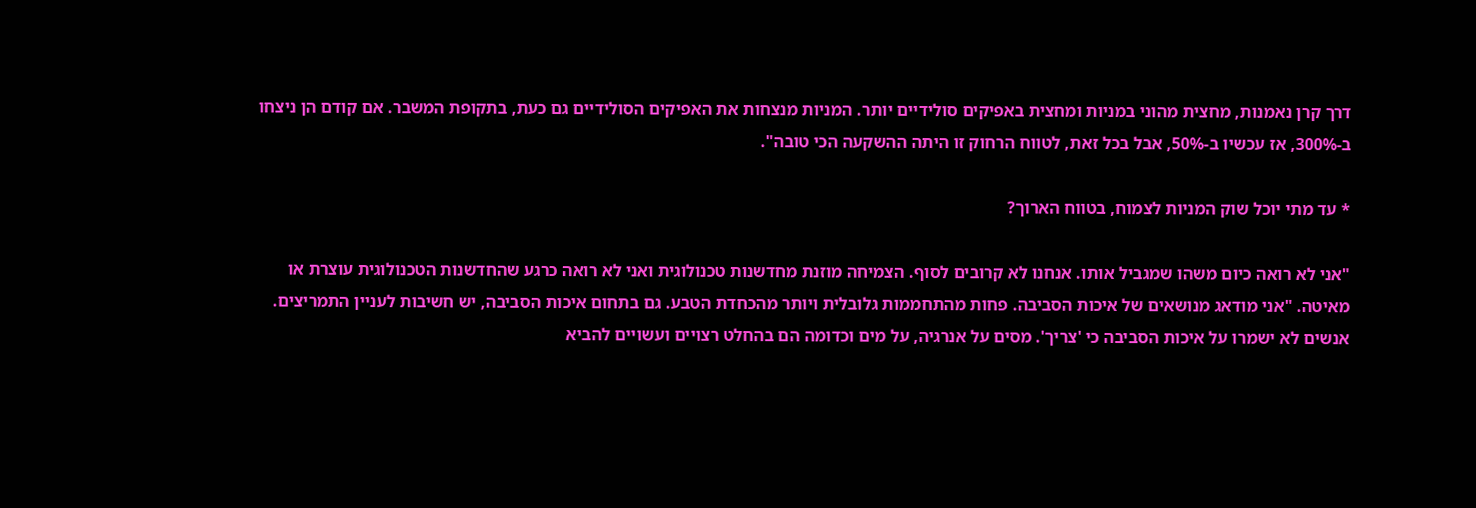דרך קרן נאמנות, מחצית מהוני במניות ומחצית באפיקים סולידיים יותר. המניות מנצחות את האפיקים הסולידיים גם כעת, בתקופת המשבר. אם קודם הן ניצחו ב-300%, אז עכשיו ב-50%, אבל בכל זאת, לטווח הרחוק זו היתה ההשקעה הכי טובה".

* עד מתי יוכל שוק המניות לצמוח, בטווח הארוך?

"אני לא רואה כיום משהו שמגביל אותו. אנחנו לא קרובים לסוף. הצמיחה מוזנת מחדשנות טכנולוגית ואני לא רואה כרגע שהחדשנות הטכנולוגית עוצרת או מאיטה. "אני מודאג מנושאים של איכות הסביבה. פחות מהתחממות גלובלית ויותר מהכחדת הטבע. גם בתחום איכות הסביבה, יש חשיבות לעניין התמריצים. אנשים לא ישמרו על איכות הסביבה כי 'צריך'. מסים על אנרגיה, על מים וכדומה הם בהחלט רצויים ועשויים להביא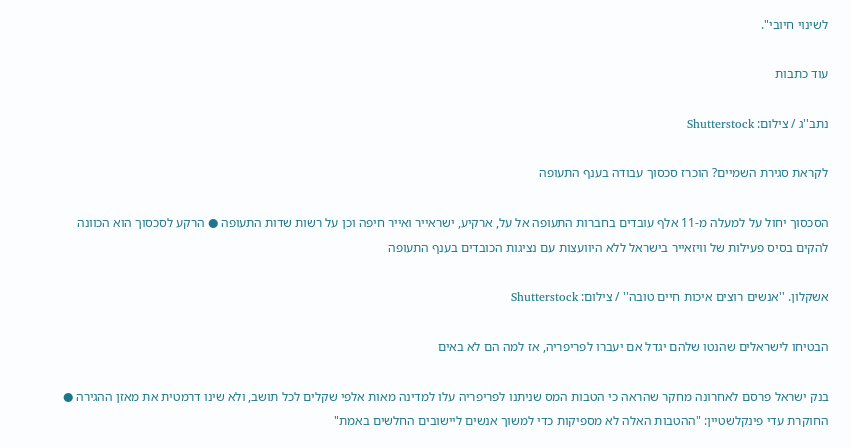לשינוי חיובי".

עוד כתבות

נתב''ג / צילום: Shutterstock

לקראת סגירת השמיים? הוכרז סכסוך עבודה בענף התעופה

הסכסוך יחול על למעלה מ-11 אלף עובדים בחברות התעופה אל על, ארקיע, ישראייר ואייר חיפה וכן על רשות שדות התעופה ● הרקע לסכסוך הוא הכוונה להקים בסיס פעילות של וויזאייר בישראל ללא היוועצות עם נציגות הכובדים בענף התעופה

אשקלון. ''אנשים רוצים איכות חיים טובה'' / צילום: Shutterstock

הבטיחו לישראלים שהנטו שלהם יגדל אם יעברו לפריפריה, אז למה הם לא באים

בנק ישראל פרסם לאחרונה מחקר שהראה כי הטבות המס שניתנו לפריפריה עלו למדינה מאות אלפי שקלים לכל תושב, ולא שינו דרמטית את מאזן ההגירה ● החוקרת עדי פינקלשטיין: "ההטבות האלה לא מספיקות כדי למשוך אנשים ליישובים החלשים באמת"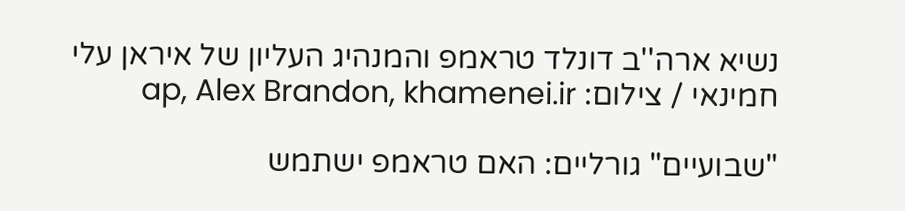נשיא ארה''ב דונלד טראמפ והמנהיג העליון של איראן עלי חמינאי / צילום: ap, Alex Brandon, khamenei.ir

"שבועיים" גורליים: האם טראמפ ישתמש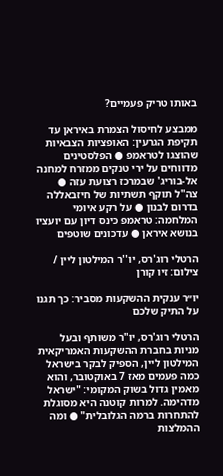באותו טריק פעמיים?

ממבצע לחיסול הצמרת באיראן עד תקיפת הגרעין: האופציות הצבאיות שהוצגו לטראמפ ● הפלסטינים מדווחים על ירי טנקים ממזרח למחנה אל-בוריג' שבמרכז רצועת עזה ● צה"ל תוקף תשתיות של חיזבאללה בדרום לבנון ● על רקע איומי המלחמה: טראמפ כינס דיון עם יועציו בנושא איראן ● עדכונים שוטפים

הרטלי רוג'רס, יו''ר המילטון ליין / צילום: זיו קורן

יו״ר ענקית ההשקעות מסביר: כך תגנו על התיק שלכם

הרטלי רוג'רס, יו"ר משותף ובעל מניות בחברת ההשקעות האמריקאית המילטון ליין, הספיק לבקר בישראל כמה פעמים מאז 7 באוקטובר, והוא מאמין גדול בשוק המקומי: "ישראל מדהימה. למרות קוטנה היא מסוגלת להתחרות ברמה הגלובלית" ● ומה ההמלצות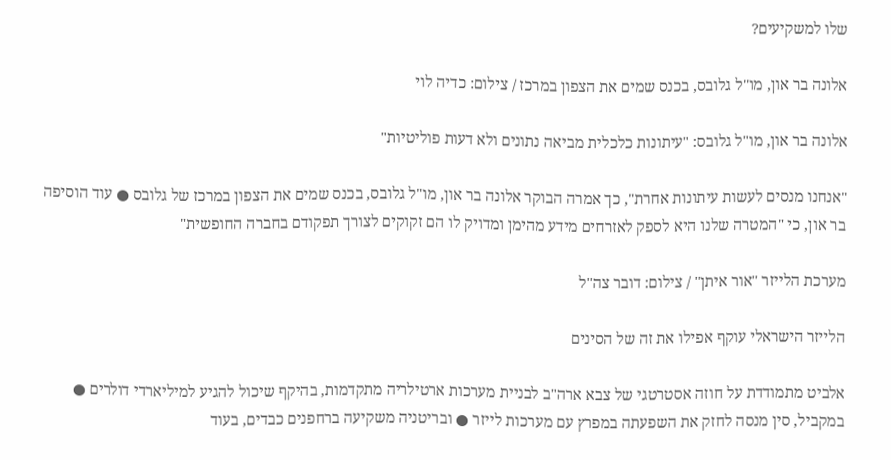שלו למשקיעים?

אלונה בר און, מו''ל גלובס, בכנס שמים את הצפון במרכז / צילום: כדיה לוי

אלונה בר און, מו"ל גלובס: "עיתונות כלכלית מביאה נתונים ולא דעות פוליטיות"

"אנחנו מנסים לעשות עיתונות אחרת", כך אמרה הבוקר אלונה בר און, מו"ל גלובס, בכנס שמים את הצפון במרכז של גלובס ● עוד הוסיפה בר און, כי "המטרה שלנו היא לספק לאזרחים מידע מהימן ומדויק לו הם זקוקים לצורך תפקודם בחברה החופשית"

מערכת הלייזר ''אור איתן'' / צילום: דובר צה''ל

הלייזר הישראלי עוקף אפילו את זה של הסינים

אלביט מתמודדת על חוזה אסטרטגי של צבא ארה"ב לבניית מערכות ארטילריה מתקדמות, בהיקף שיכול להגיע למיליארדי דולרים ● במקביל, סין מנסה לחזק את השפעתה במפרץ עם מערכות לייזר ● ובריטניה משקיעה ברחפנים כבדים, בעוד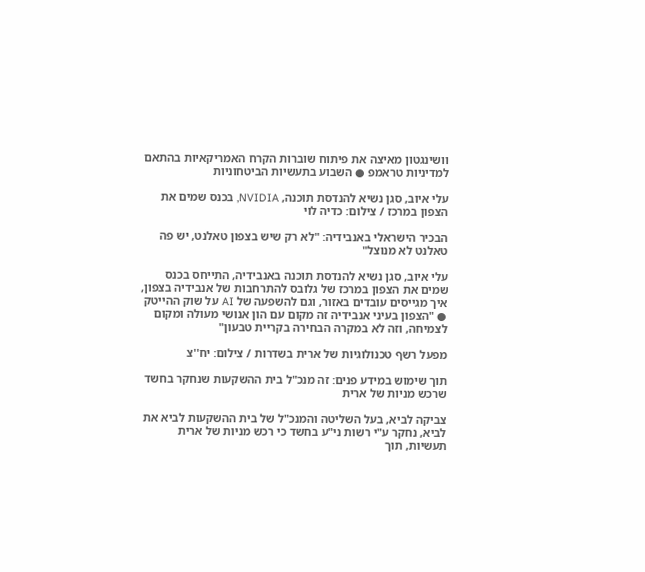וושינגטון מאיצה את פיתוח שוברות הקרח האמריקאיות בהתאם למדיניות טראמפ ● השבוע בתעשיות הביטחוניות

עלי איוב, סגן נשיא להנדסת תוכנה, NVIDIA, בכנס שמים את הצפון במרכז / צילום: כדיה לוי

הבכיר הישראלי באנבידיה: "לא רק שיש בצפון טאלנט, יש פה טאלנט לא מנוצל"

עלי איוב, סגן נשיא להנדסת תוכנה באנבידיה, התייחס בכנס שמים את הצפון במרכז של גלובס להתרחבות של אנבידיה בצפון, איך מגייסים עובדים באזור, וגם להשפעה של AI על שוק ההייטק ● "הצפון בעיני אנבידיה זה מקום עם הון אנושי מעולה ומקום לצמיחה, וזה לא במקרה הבחירה בקריית טבעון"

מפעל רשף טכנולוגיות של ארית בשדרות / צילום: יח''צ

תוך שימוש במידע פנים: זה מנכ"ל בית ההשקעות שנחקר בחשד שרכש מניות של ארית

צביקה לביא, בעל השליטה והמנכ"ל של בית ההשקעות לביא את לביא, נחקר ע"י רשות ני"ע בחשד כי רכש מניות של ארית תעשיות, תוך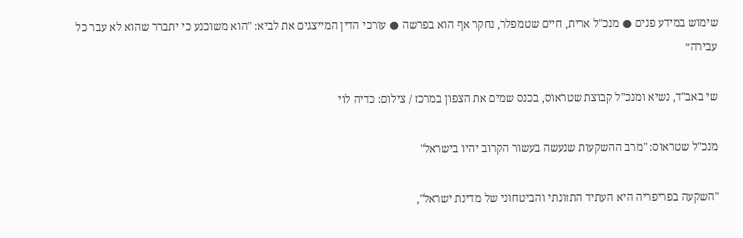שימוש במידע פנים ● מנכ"ל ארית, חיים שטמפלר, נחקר אף הוא בפרשה ● עורכי הדין המייצגים את לביא: "הוא משוכנע כי יתברר שהוא לא עבר כל עבירה״

שי באב''ד, נשיא ומנכ''ל קבוצת שטראוס, בכנס שמים את הצפון במרכז / צילום: כדיה לוי

מנכ"ל שטראוס: "מרב ההשקעות שנעשה בעשור הקרוב יהיו בישראל"

"השקעה בפריפריה היא העתיד התזונתי והביטחוני של מדינת ישראל",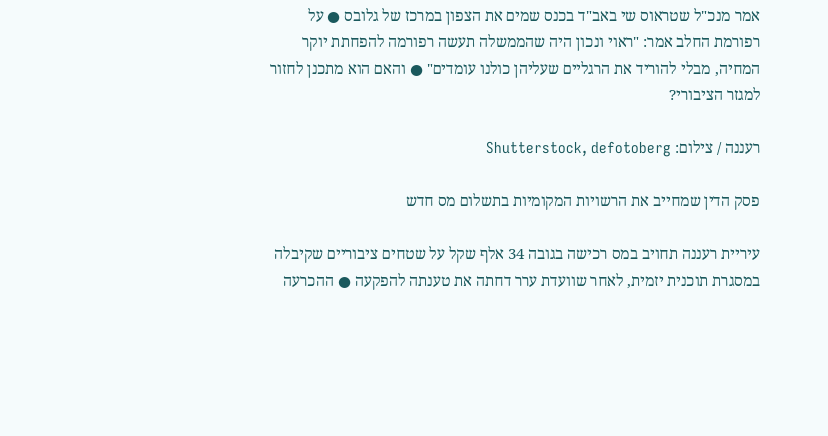אמר מנכ"ל שטראוס שי באב"ד בכנס שמים את הצפון במרכז של גלובס ● על רפורמת החלב אמר: "ראוי ונכון היה שהממשלה תעשה רפורמה להפחתת יוקר המחיה, מבלי להוריד את הרגליים שעליהן כולנו עומדים" ● והאם הוא מתכנן לחזור למגזר הציבורי?

רעננה / צילום: Shutterstock, defotoberg

פסק הדין שמחייב את הרשויות המקומיות בתשלום מס חדש

עיריית רעננה תחויב במס רכישה בגובה 34 אלף שקל על שטחים ציבוריים שקיבלה במסגרת תוכנית יזמית, לאחר שוועדת ערר דחתה את טענתה להפקעה ● ההכרעה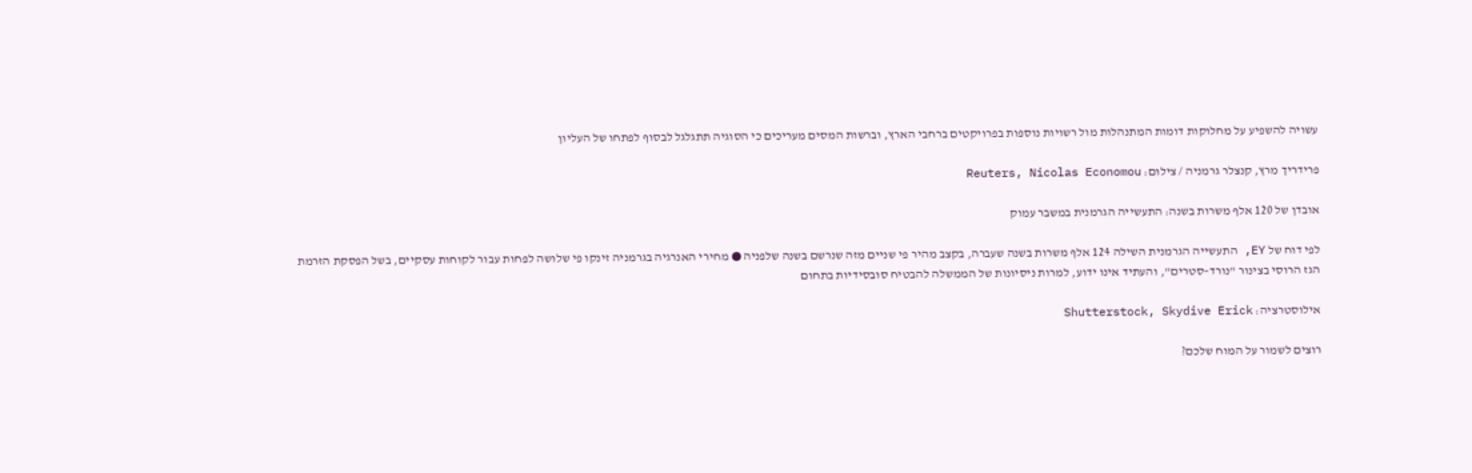עשויה להשפיע על מחלוקות דומות המתנהלות מול רשויות נוספות בפרויקטים ברחבי הארץ, וברשות המסים מעריכים כי הסוגיה תתגלגל לבסוף לפתחו של העליון

פרידריך מרץ, קנצלר גרמניה / צילום: Reuters, Nicolas Economou

אובדן של 120 אלף משרות בשנה: התעשייה הגרמנית במשבר עמוק

לפי דוח של EY, התעשייה הגרמנית השילה 124 אלף משרות בשנה שעברה, בקצב מהיר פי שניים מזה שנרשם בשנה שלפניה ● מחירי האנרגיה בגרמניה זינקו פי שלושה לפחות עבור לקוחות עסקיים, בשל הפסקת הזרמת הגז הרוסי בצינור "נורד–סטרים", והעתיד אינו ידוע, למרות ניסיונות של הממשלה להבטיח סובסידיות בתחום

אילוסטרציה: Shutterstock, Skydive Erick

רוצים לשמור על המוח שלכם?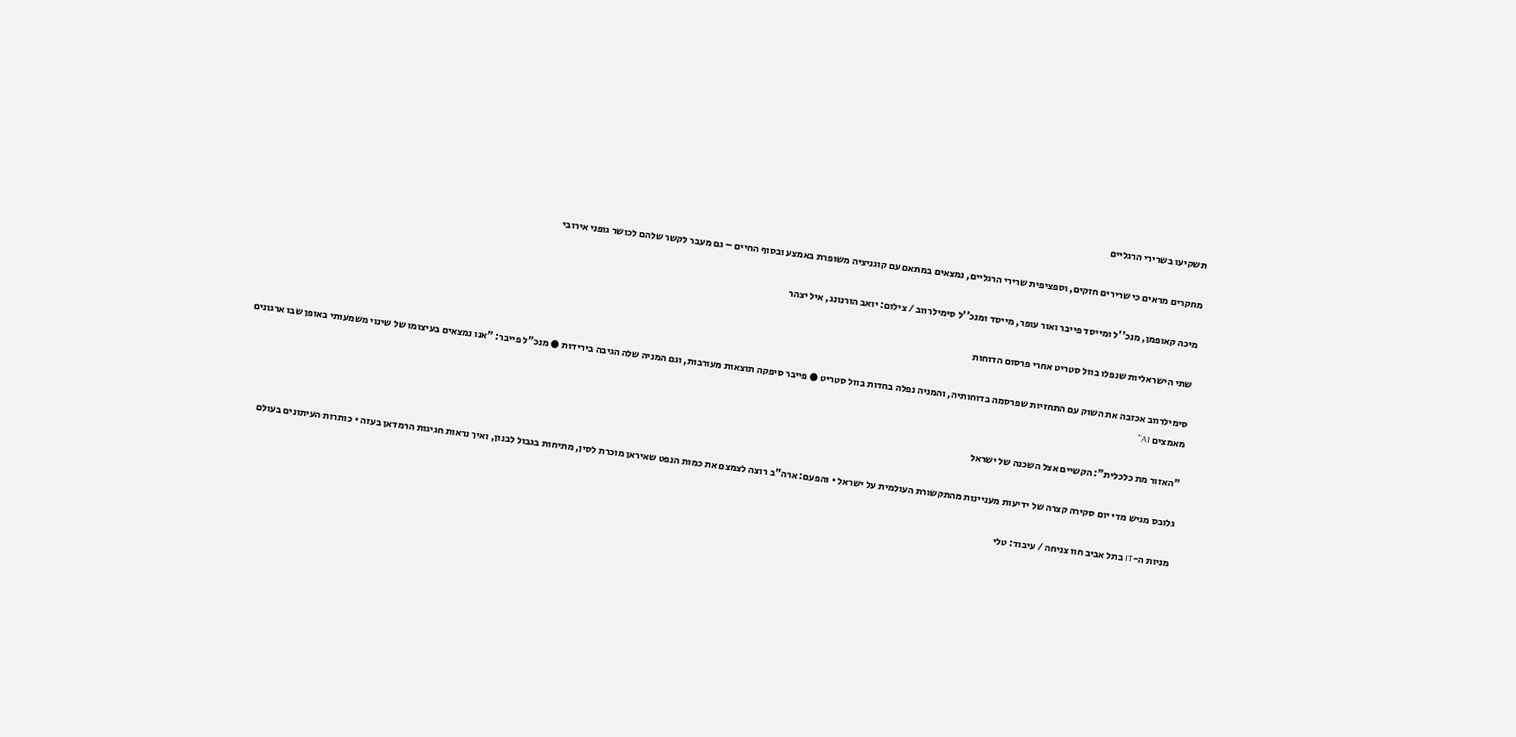תשקיעו בשרירי הרגליים

מחקרים מראים כי שרירים חזקים, וספציפית שרירי הרגליים, נמצאים במתאם עם קוגניציה משופרת באמצע ובסוף החיים – גם מעבר לקשר שלהם לכושר גופני אירובי

מיכה קאופמן, מנכ''ל ומייסד פייבר ואור עופר, מייסד ומנכ''ל סימילרווב / צילום: יואב הורנונג, איל יצהר

שתי הישראליות שנפלו בוול סטריט אחרי פרסום הדוחות

סימילרווב אכזבה את השוק עם התחזיות שפרסמה בדוחותיה, והמניה נפלה בחדות בוול סטריט ● פייבר סיפקה תוצאות מעורבות, וגם המניה שלה הגיבה בירידות ● מנכ"ל פייבר: "אנו נמצאים בעיצומו של שינוי משמעותי באופן שבו ארגונים מאמצים AI"

"האזור מת כלכלית": הקשיים אצל השכנה של ישראל

גלובס מגיש מדי יום סקירה קצרה של ידיעות מעניינות מהתקשורת העולמית על ישראל • והפעם: ארה"ב רוצה לצמצם את כמות הנפט שאיראן מוכרת לסין, מתיחות בגבול לבנון, ואיך נראות חגיגות הרמדאן בעזה • כותרות העיתונים בעולם

מניות ה-IT בתל אביב חוו צניחה / עיבוד: טלי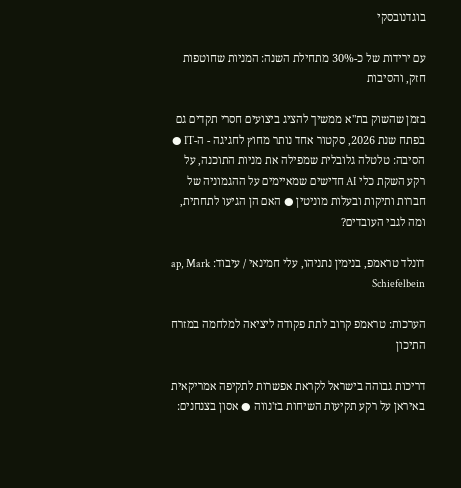בוגדנובסקי

עם ירידות של כ-30% מתחילת השנה: המניות שחוטפות חזק, והסיבות

בזמן שהשוק בת"א ממשיך להציג ביצועים חסרי תקדים גם בפתח שנת 2026, סקטור אחד נותר מחוץ לחגיגה - ה-IT ● הסיבה: טלטלה גלובלית שמפילה את מניות התוכנה, על רקע השקת כלי AI חדישים שמאיימים על ההגמוניה של חברות ותיקות ובעלות מוניטין ● האם הן הגיעו לתחתית, ומה לגבי העובדים?

דונלד טראמפ, בנימין נתניהו, עלי חמינאי / עיבוד: ap, Mark Schiefelbein

הערכות: טראמפ קרוב לתת פקודה ליציאה למלחמה במזרח התיכון

דריכות גבוהה בישראל לקראת אפשרות לתקיפה אמריקאית באיראן על רקע תקיעות השיחות בז'נווה ● אסון בצנחנים: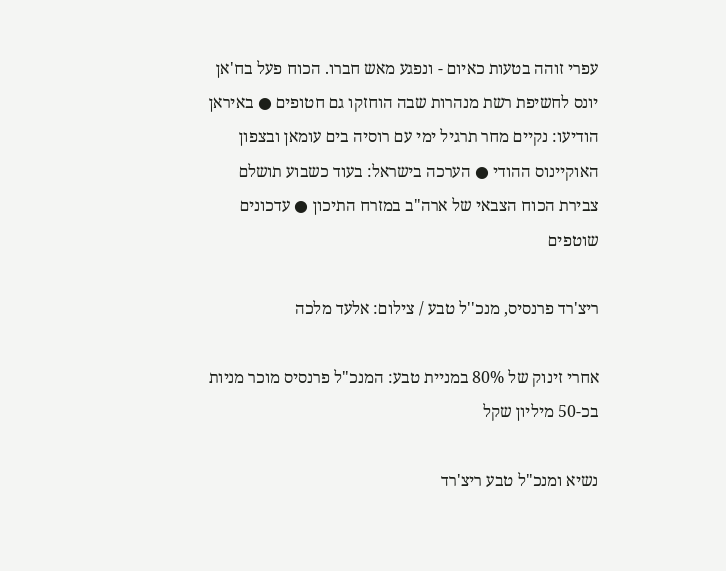עפרי זוהה בטעות כאיום - ונפגע מאש חברו. הכוח פעל בח'אן יונס לחשיפת רשת מנהרות שבה הוחזקו גם חטופים ● באיראן הודיעו: נקיים מחר תרגיל ימי עם רוסיה בים עומאן ובצפון האוקיינוס ההודי ● הערכה בישראל: בעוד כשבוע תושלם צבירת הכוח הצבאי של ארה"ב במזרח התיכון ● עדכונים שוטפים

ריצ'רד פרנסיס, מנכ''ל טבע / צילום: אלעד מלכה

אחרי זינוק של 80% במניית טבע: המנכ"ל פרנסיס מוכר מניות בכ-50 מיליון שקל

נשיא ומנכ"ל טבע ריצ'רד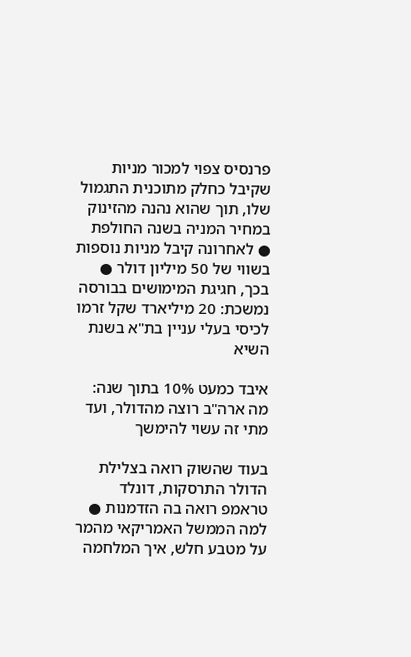פרנסיס צפוי למכור מניות שקיבל כחלק מתוכנית התגמול שלו, תוך שהוא נהנה מהזינוק במחיר המניה בשנה החולפת ● לאחרונה קיבל מניות נוספות בשווי של 50 מיליון דולר ● בכך, חגיגת המימושים בבורסה נמשכת: 20 מיליארד שקל זרמו לכיסי בעלי עניין בת"א בשנת השיא

איבד כמעט 10% בתוך שנה: מה ארה"ב רוצה מהדולר, ועד מתי זה עשוי להימשך

בעוד שהשוק רואה בצלילת הדולר התרסקות, דונלד טראמפ רואה בה הזדמנות ● למה הממשל האמריקאי מהמר על מטבע חלש, איך המלחמה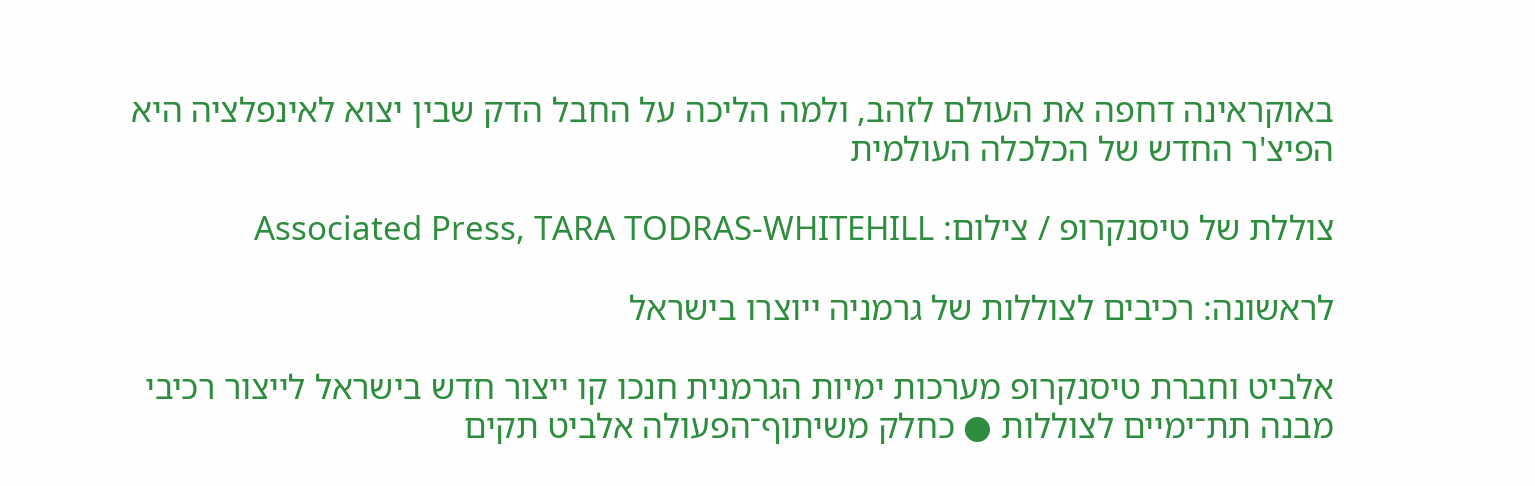באוקראינה דחפה את העולם לזהב, ולמה הליכה על החבל הדק שבין יצוא לאינפלציה היא הפיצ'ר החדש של הכלכלה העולמית

צוללת של טיסנקרופ / צילום: Associated Press, TARA TODRAS-WHITEHILL

לראשונה: רכיבים לצוללות של גרמניה ייוצרו בישראל

אלביט וחברת טיסנקרופ מערכות ימיות הגרמנית חנכו קו ייצור חדש בישראל לייצור רכיבי מבנה תת־ימיים לצוללות ● כחלק משיתוף־הפעולה אלביט תקים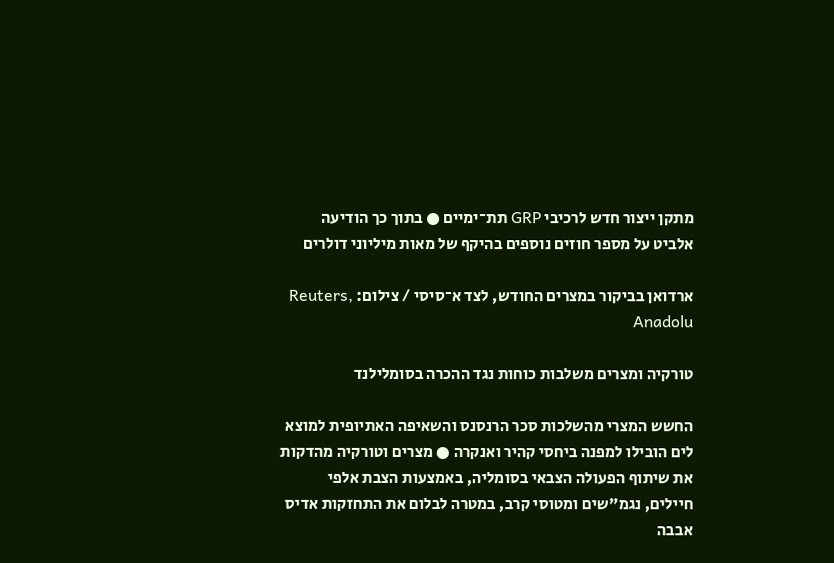מתקן ייצור חדש לרכיבי GRP תת־ימיים ● בתוך כך הודיעה אלביט על מספר חוזים נוספים בהיקף של מאות מיליוני דולרים

ארדואן בביקור במצרים החודש, לצד א־סיסי / צילום: Reuters, Anadolu

טורקיה ומצרים משלבות כוחות נגד ההכרה בסומלילנד

החשש המצרי מהשלכות סכר הרנסנס והשאיפה האתיופית למוצא לים הובילו למפנה ביחסי קהיר ואנקרה ● מצרים וטורקיה מהדקות את שיתוף הפעולה הצבאי בסומליה, באמצעות הצבת אלפי חיילים, נגמ"שים ומטוסי קרב, במטרה לבלום את התחזקות אדיס אבבה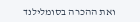ואת ההכרה בסומלילנד